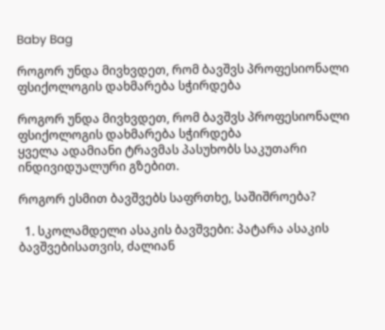Baby Bag

როგორ უნდა მივხვდეთ, რომ ბავშვს პროფესიონალი ფსიქოლოგის დახმარება სჭირდება

როგორ უნდა მივხვდეთ, რომ ბავშვს პროფესიონალი ფსიქოლოგის დახმარება სჭირდება
ყველა ადამიანი ტრავმას პასუხობს საკუთარი ინდივიდუალური გზებით.

როგორ ესმით ბავშვებს საფრთხე, საშიშროება?

  1. სკოლამდელი ასაკის ბავშვები: პატარა ასაკის ბავშვებისათვის, ძალიან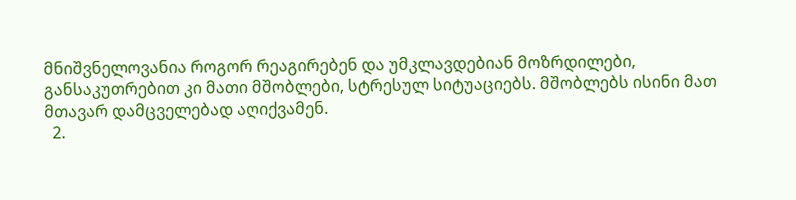მნიშვნელოვანია როგორ რეაგირებენ და უმკლავდებიან მოზრდილები, განსაკუთრებით კი მათი მშობლები, სტრესულ სიტუაციებს. მშობლებს ისინი მათ მთავარ დამცველებად აღიქვამენ.
  2.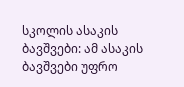სკოლის ასაკის ბავშვები: ამ ასაკის ბავშვები უფრო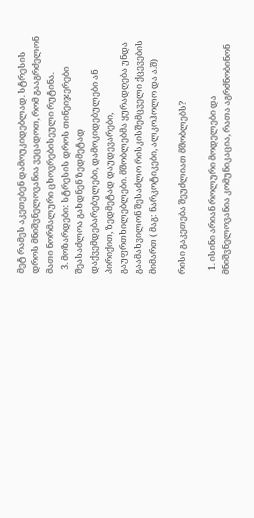მეტ რამეს აკეთებენ დამოუკიდებლად. სტრესის დროს მნიშვნელოვანია ვეცადოთ, რომ გააგრძელონ მათი ნორმალური ცხოვრებისეული რუტინა.
  3. მოზარდები: სტრესის დროს თინეიჯერები შეასაძლოა გახდნენ ზედმეტად დაქვემდებარებულები, დამოკიდებულები ან პირიქით, ზედმეტად დაუდევარები, გაუფრთხილებლები. მშობლებმა ყურადღება უნდა გაამახვილონ შესაძლო რისკისშემცველი ქცევების მიმართ ( მაგ: ნარკოტიკები, ალკოჰოლო და ა.შ)

რისი გაკეთება შეუძლიათ მშობლებს?

  1. ისინი არიან როლური მოდელები და მნიშვნელოვანია კომუნიკაცია, რათა აგრძნობინონ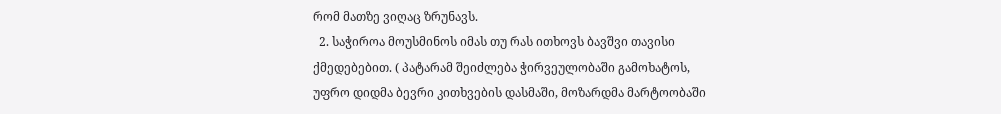რომ მათზე ვიღაც ზრუნავს.
  2. საჭიროა მოუსმინოს იმას თუ რას ითხოვს ბავშვი თავისი ქმედებებით. ( პატარამ შეიძლება ჭირვეულობაში გამოხატოს, უფრო დიდმა ბევრი კითხვების დასმაში, მოზარდმა მარტოობაში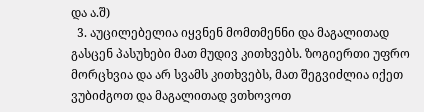და ა.შ)
  3. აუცილებელია იყვნენ მომთმენნი და მაგალითად გასცენ პასუხები მათ მუდივ კითხვებს. ზოგიერთი უფრო მორცხვია და არ სვამს კითხვებს, მათ შეგვიძლია იქეთ ვუბიძგოთ და მაგალითად ვთხოვოთ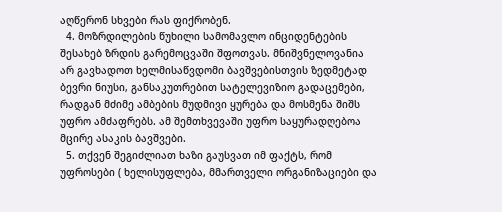აღწერონ სხვები რას ფიქრობენ.
  4. მოზრდილების წუხილი სამომავლო ინციდენტების შესახებ ზრდის გარემოცვაში შფოთვას. მნიშვნელოვანია არ გავხადოთ ხელმისაწვდომი ბავშვებისთვის ზედმეტად ბევრი ნიუსი, განსაკუთრებით სატელევიზიო გადაცემები, რადგან მძიმე ამბების მუდმივი ყურება და მოსმენა შიშს უფრო ამძაფრებს. ამ შემთხვევაში უფრო საყურადღებოა მცირე ასაკის ბავშვები.
  5. თქვენ შეგიძლიათ ხაზი გაუსვათ იმ ფაქტს, რომ უფროსები ( ხელისუფლება, მმართველი ორგანიზაციები და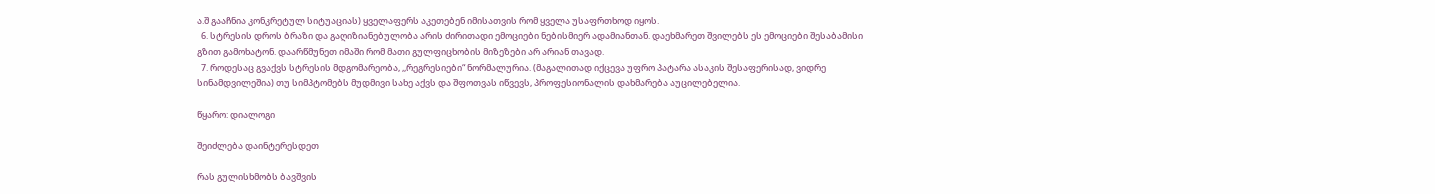ა.შ გააჩნია კონკრეტულ სიტუაციას) ყველაფერს აკეთებენ იმისათვის რომ ყველა უსაფრთხოდ იყოს.
  6. სტრესის დროს ბრაზი და გაღიზიანებულობა არის ძირითადი ემოციები ნებისმიერ ადამიანთან. დაეხმარეთ შვილებს ეს ემოციები შესაბამისი გზით გამოხატონ. დაარწმუნეთ იმაში რომ მათი გულფიცხობის მიზეზები არ არიან თავად.
  7. როდესაც გვაქვს სტრესის მდგომარეობა, ,,რეგრესიები“ ნორმალურია. (მაგალითად იქცევა უფრო პატარა ასაკის შესაფერისად, ვიდრე სინამდვილეშია) თუ სიმპტომებს მუდმივი სახე აქვს და შფოთვას იწვევს, პროფესიონალის დახმარება აუცილებელია.

წყარო: დიალოგი

შეიძლება დაინტერესდეთ

რას გულისხმობს ბავშვის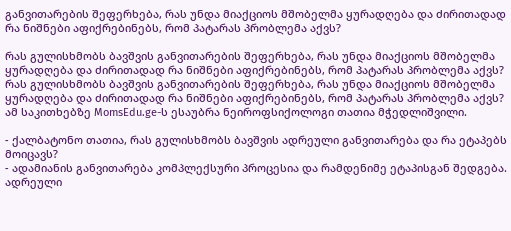განვითარების შეფერხება, რას უნდა მიაქციოს მშობელმა ყურადღება და ძირითადად რა ნიშნები აფიქრებინებს, რომ პატარას პრობლემა აქვს?

რას გულისხმობს ბავშვის განვითარების შეფერხება, რას უნდა მიაქციოს მშობელმა ყურადღება და ძირითადად რა ნიშნები აფიქრებინებს, რომ პატარას პრობლემა აქვს?
რას გულისხმობს ბავშვის განვითარების შეფერხება, რას უნდა მიაქციოს მშობელმა ყურადღება და ძირითადად რა ნიშნები აფიქრებინებს, რომ პატარას პრობლემა აქვს? ამ საკითხებზე MomsEdu.ge-ს ესაუბრა ნეიროფსიქოლოგი თათია მჭედლიშვილი.

- ქალბატონო თათია, რას გულისხმობს ბავშვის ადრეული განვითარება და რა ეტაპებს მოიცავს?
- ადამიანის განვითარება კომპლექსური პროცესია და რამდენიმე ეტაპისგან შედგება. ადრეული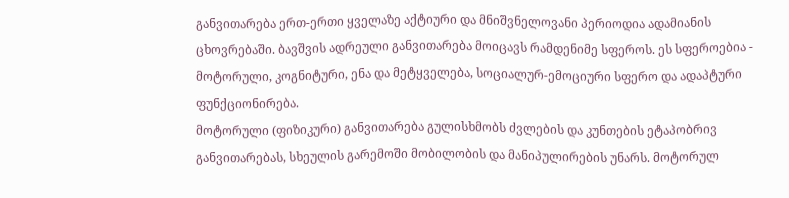განვითარება ერთ-ერთი ყველაზე აქტიური და მნიშვნელოვანი პერიოდია ადამიანის ცხოვრებაში. ბავშვის ადრეული განვითარება მოიცავს რამდენიმე სფეროს. ეს სფეროებია - მოტორული, კოგნიტური, ენა და მეტყველება, სოციალურ-ემოციური სფერო და ადაპტური ფუნქციონირება.
მოტორული (ფიზიკური) განვითარება გულისხმობს ძვლების და კუნთების ეტაპობრივ განვითარებას, სხეულის გარემოში მობილობის და მანიპულირების უნარს. მოტორულ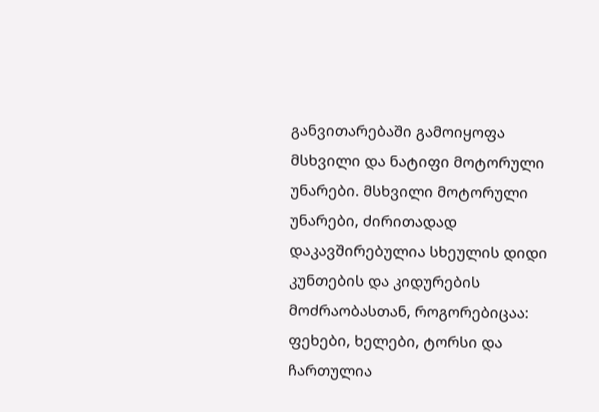განვითარებაში გამოიყოფა მსხვილი და ნატიფი მოტორული უნარები. მსხვილი მოტორული უნარები, ძირითადად დაკავშირებულია სხეულის დიდი კუნთების და კიდურების მოძრაობასთან, როგორებიცაა: ფეხები, ხელები, ტორსი და ჩართულია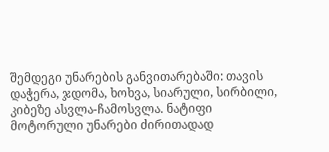შემდეგი უნარების განვითარებაში: თავის დაჭერა, ჯდომა, ხოხვა, სიარული, სირბილი, კიბეზე ასვლა-ჩამოსვლა. ნატიფი მოტორული უნარები ძირითადად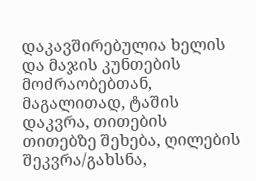დაკავშირებულია ხელის და მაჯის კუნთების მოძრაობებთან, მაგალითად, ტაშის დაკვრა, თითების თითებზე შეხება, ღილების შეკვრა/გახსნა,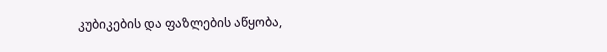კუბიკების და ფაზლების აწყობა,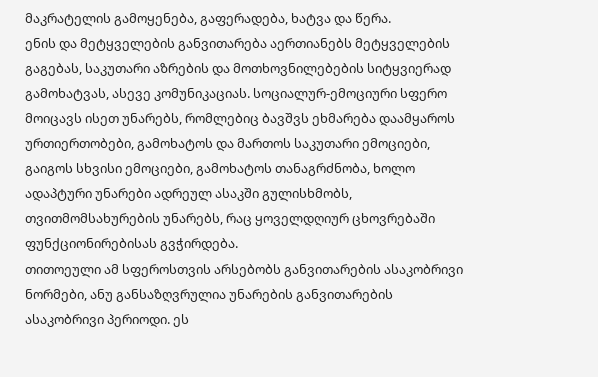მაკრატელის გამოყენება, გაფერადება, ხატვა და წერა.
ენის და მეტყველების განვითარება აერთიანებს მეტყველების გაგებას, საკუთარი აზრების და მოთხოვნილებების სიტყვიერად გამოხატვას, ასევე კომუნიკაციას. სოციალურ-ემოციური სფერო მოიცავს ისეთ უნარებს, რომლებიც ბავშვს ეხმარება დაამყაროს ურთიერთობები, გამოხატოს და მართოს საკუთარი ემოციები, გაიგოს სხვისი ემოციები, გამოხატოს თანაგრძნობა, ხოლო ადაპტური უნარები ადრეულ ასაკში გულისხმობს, თვითმომსახურების უნარებს, რაც ყოველდღიურ ცხოვრებაში ფუნქციონირებისას გვჭირდება.
თითოეული ამ სფეროსთვის არსებობს განვითარების ასაკობრივი ნორმები, ანუ განსაზღვრულია უნარების განვითარების ასაკობრივი პერიოდი. ეს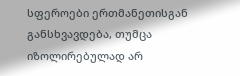სფეროები ერთმანეთისგან განსხვავდება, თუმცა იზოლირებულად არ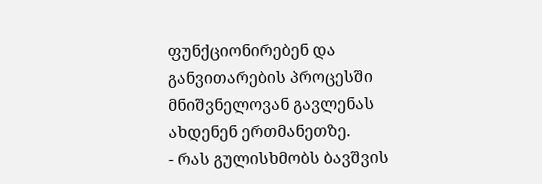ფუნქციონირებენ და განვითარების პროცესში მნიშვნელოვან გავლენას ახდენენ ერთმანეთზე.
- რას გულისხმობს ბავშვის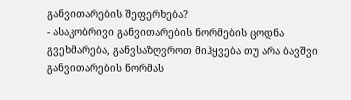განვითარების შეფერხება?
- ასაკობრივი განვითარების ნორმების ცოდნა გვეხმარება, განვსაზღვროთ მიჰყვება თუ არა ბავშვი განვითარების ნორმას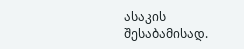ასაკის შესაბამისად.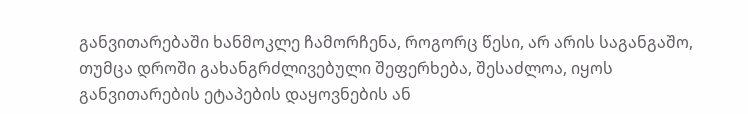განვითარებაში ხანმოკლე ჩამორჩენა, როგორც წესი, არ არის საგანგაშო, თუმცა დროში გახანგრძლივებული შეფერხება, შესაძლოა, იყოს განვითარების ეტაპების დაყოვნების ან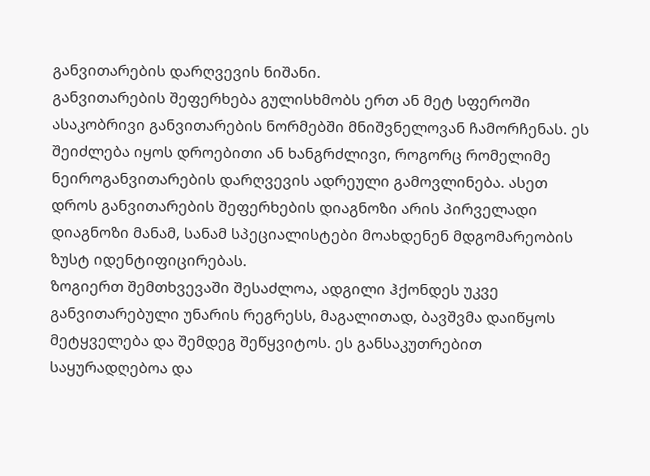განვითარების დარღვევის ნიშანი.
განვითარების შეფერხება გულისხმობს ერთ ან მეტ სფეროში ასაკობრივი განვითარების ნორმებში მნიშვნელოვან ჩამორჩენას. ეს შეიძლება იყოს დროებითი ან ხანგრძლივი, როგორც რომელიმე ნეიროგანვითარების დარღვევის ადრეული გამოვლინება. ასეთ დროს განვითარების შეფერხების დიაგნოზი არის პირველადი დიაგნოზი მანამ, სანამ სპეციალისტები მოახდენენ მდგომარეობის ზუსტ იდენტიფიცირებას.
ზოგიერთ შემთხვევაში შესაძლოა, ადგილი ჰქონდეს უკვე განვითარებული უნარის რეგრესს, მაგალითად, ბავშვმა დაიწყოს მეტყველება და შემდეგ შეწყვიტოს. ეს განსაკუთრებით საყურადღებოა და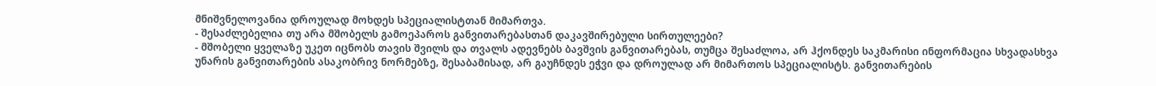მნიშვნელოვანია დროულად მოხდეს სპეციალისტთან მიმართვა.
- შესაძლებელია თუ არა მშობელს გამოეპაროს განვითარებასთან დაკავშირებული სირთულეები?
- მშობელი ყველაზე უკეთ იცნობს თავის შვილს და თვალს ადევნებს ბავშვის განვითარებას, თუმცა შესაძლოა, არ ჰქონდეს საკმარისი ინფორმაცია სხვადასხვა უნარის განვითარების ასაკობრივ ნორმებზე, შესაბამისად, არ გაუჩნდეს ეჭვი და დროულად არ მიმართოს სპეციალისტს. განვითარების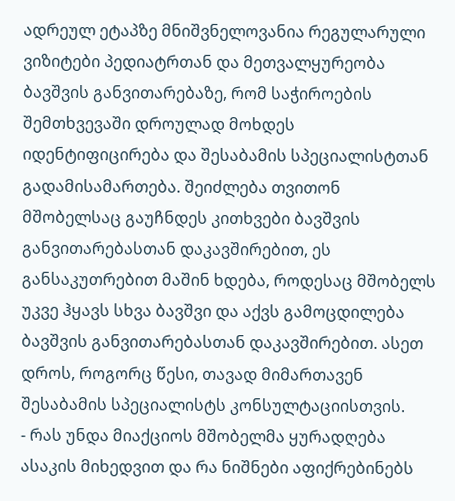ადრეულ ეტაპზე მნიშვნელოვანია რეგულარული ვიზიტები პედიატრთან და მეთვალყურეობა ბავშვის განვითარებაზე, რომ საჭიროების შემთხვევაში დროულად მოხდეს იდენტიფიცირება და შესაბამის სპეციალისტთან გადამისამართება. შეიძლება თვითონ მშობელსაც გაუჩნდეს კითხვები ბავშვის განვითარებასთან დაკავშირებით, ეს განსაკუთრებით მაშინ ხდება, როდესაც მშობელს უკვე ჰყავს სხვა ბავშვი და აქვს გამოცდილება ბავშვის განვითარებასთან დაკავშირებით. ასეთ დროს, როგორც წესი, თავად მიმართავენ შესაბამის სპეციალისტს კონსულტაციისთვის.
- რას უნდა მიაქციოს მშობელმა ყურადღება ასაკის მიხედვით და რა ნიშნები აფიქრებინებს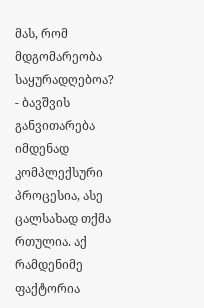მას, რომ მდგომარეობა საყურადღებოა?
- ბავშვის განვითარება იმდენად კომპლექსური პროცესია, ასე ცალსახად თქმა რთულია. აქ რამდენიმე ფაქტორია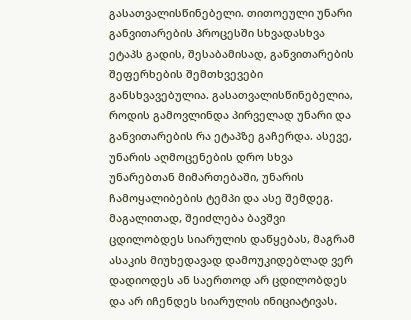გასათვალისწინებელი. თითოეული უნარი განვითარების პროცესში სხვადასხვა ეტაპს გადის, შესაბამისად, განვითარების შეფერხების შემთხვევები განსხვავებულია. გასათვალისწინებელია, როდის გამოვლინდა პირველად უნარი და განვითარების რა ეტაპზე გაჩერდა. ასევე, უნარის აღმოცენების დრო სხვა უნარებთან მიმართებაში, უნარის ჩამოყალიბების ტემპი და ასე შემდეგ.
მაგალითად, შეიძლება ბავშვი ცდილობდეს სიარულის დაწყებას, მაგრამ ასაკის მიუხედავად დამოუკიდებლად ვერ დადიოდეს ან საერთოდ არ ცდილობდეს და არ იჩენდეს სიარულის ინიციატივას.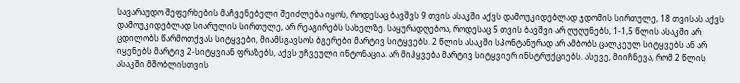სავარაუდო შეფერხების მაჩვენებელი შეიძლება იყოს, როდესაც ბავშვს 9 თვის ასაკში აქვს დამოუკიდებლად ჯდომის სირთულე, 18 თვისას აქვს დამოუკიდებლად სიარულის სირთულე, არ რეაგირებს სახელზე. საყურადღებოა, როდესაც 5 თვის ბავშვი არ ღუღუნებს, 1-1,5 წლის ასაკში არ ცდილობს წარმოთქვას სიტყვები, მიამსგავსოს ბგერები მარტივ სიტყვებს. 2 წლის ასაკში სპონტანურად არ ამბობს ცალკეულ სიტყვებს ან არ იყენებს მარტივ 2-სიტყვიან ფრაზებს, აქვს უჩვეული ინტონაცია. არ მიჰყვება მარტივ სიტყვიერ ინსტრუქციებს. ასევე, მიიჩნევა, რომ 2 წლის ასაკში მშობლისთვის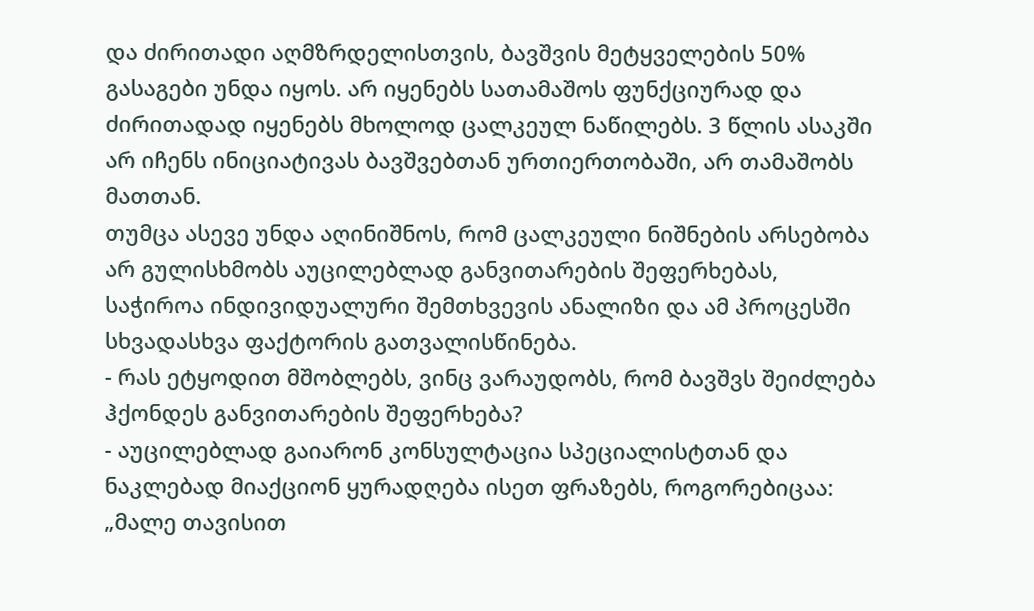და ძირითადი აღმზრდელისთვის, ბავშვის მეტყველების 50% გასაგები უნდა იყოს. არ იყენებს სათამაშოს ფუნქციურად და ძირითადად იყენებს მხოლოდ ცალკეულ ნაწილებს. 3 წლის ასაკში არ იჩენს ინიციატივას ბავშვებთან ურთიერთობაში, არ თამაშობს მათთან.
თუმცა ასევე უნდა აღინიშნოს, რომ ცალკეული ნიშნების არსებობა არ გულისხმობს აუცილებლად განვითარების შეფერხებას, საჭიროა ინდივიდუალური შემთხვევის ანალიზი და ამ პროცესში სხვადასხვა ფაქტორის გათვალისწინება.
- რას ეტყოდით მშობლებს, ვინც ვარაუდობს, რომ ბავშვს შეიძლება ჰქონდეს განვითარების შეფერხება?
- აუცილებლად გაიარონ კონსულტაცია სპეციალისტთან და ნაკლებად მიაქციონ ყურადღება ისეთ ფრაზებს, როგორებიცაა: „მალე თავისით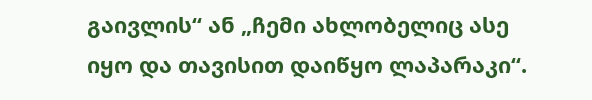გაივლის“ ან „ჩემი ახლობელიც ასე იყო და თავისით დაიწყო ლაპარაკი“.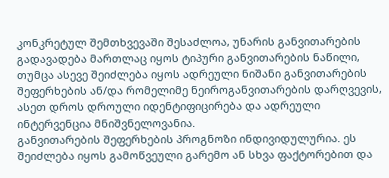კონკრეტულ შემთხვევაში შესაძლოა, უნარის განვითარების გადავადება მართლაც იყოს ტიპური განვითარების ნაწილი, თუმცა ასევე შეიძლება იყოს ადრეული ნიშანი განვითარების შეფერხების ან/და რომელიმე ნეიროგანვითარების დარღვევის, ასეთ დროს დროული იდენტიფიცირება და ადრეული ინტერვენცია მნიშვნელოვანია.
განვითარების შეფერხების პროგნოზი ინდივიდულურია. ეს შეიძლება იყოს გამოწვეული გარემო ან სხვა ფაქტორებით და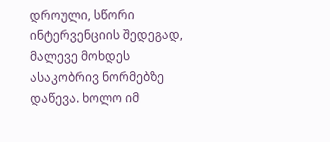დროული, სწორი ინტერვენციის შედეგად, მალევე მოხდეს ასაკობრივ ნორმებზე დაწევა. ხოლო იმ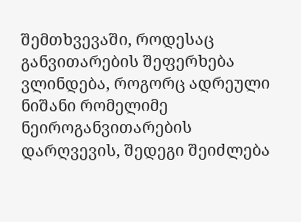შემთხვევაში, როდესაც განვითარების შეფერხება ვლინდება, როგორც ადრეული ნიშანი რომელიმე ნეიროგანვითარების დარღვევის, შედეგი შეიძლება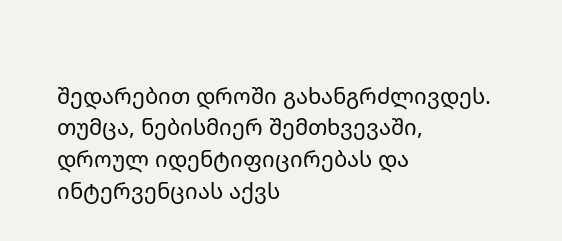შედარებით დროში გახანგრძლივდეს. თუმცა, ნებისმიერ შემთხვევაში, დროულ იდენტიფიცირებას და ინტერვენციას აქვს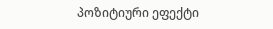პოზიტიური ეფექტი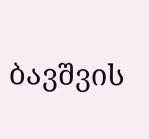ბავშვის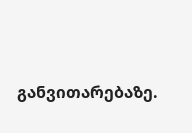განვითარებაზე.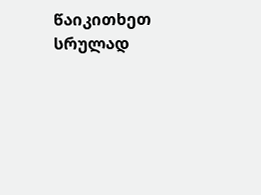წაიკითხეთ სრულად